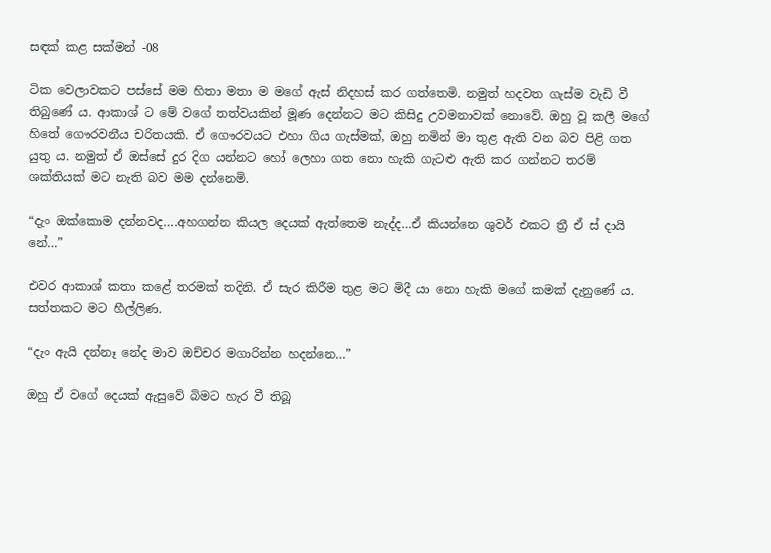සඳක් කළ සක්මන් -08

ටික වෙලාවකට පස්සේ මම හිතා මතා ම මගේ ඇස් නිදහස් කර ගත්තෙමි. නමුත් හදවත ගැස්ම වැඩි වී තිබුණේ ය. ආකාශ් ට මේ වගේ තත්වයකින් මූණ දෙන්නට මට කිසිදු උවමනාවක් නොවේ. ඔහු වූ කලී මගේ හිතේ ගෞරවනීය චරිතයකි. ඒ ගෞරවයට එහා ගිය ගැස්මක්, ඔහු නමින් මා තුළ ඇති වන බව පිළි ගත යුතු ය. නමුත් ඒ ඔස්සේ දුර දිග යන්නට හෝ ලෙහා ගත නො හැකි ගැටළු ඇති කර ගන්නට තරම් ශක්තියක් මට නැති බව මම දන්නෙමි.

“දැං ඔක්කොම දන්නවද….අහගන්න කියල දෙයක් ඇත්තෙම නැද්ද…ඒ කියන්නෙ ශුවර් එකට ත්‍රී ඒ ස් දායි නේ…”

එවර ආකාශ් කතා කළේ තරමක් තදිනි. ඒ සැර කිරීම තුළ මට මිදී යා නො හැකි මගේ කමක් දැනුණේ ය. සත්තකට මට හීල්ලිණ.

“දැං ඇයි දන්නෑ නේද මාව ඔච්චර මගාරින්න හදන්නෙ…”

ඔහු ඒ වගේ දෙයක් ඇසුවේ බිමට හැර වී තිබූ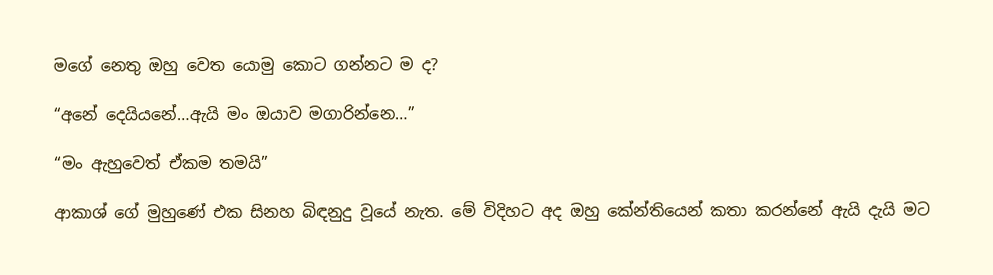මගේ නෙතු ඔහු වෙත යොමු කොට ගන්නට ම ද?

“අනේ දෙයියනේ…ඇයි මං ඔයාව මගාරින්නෙ…”

“මං ඇහුවෙත් ඒකම තමයි”

ආකාශ් ගේ මුහුණේ එක සිනහ බිඳනුදු වූයේ නැත. මේ විදිහට අද ඔහු කේන්තියෙන් කතා කරන්නේ ඇයි දැයි මට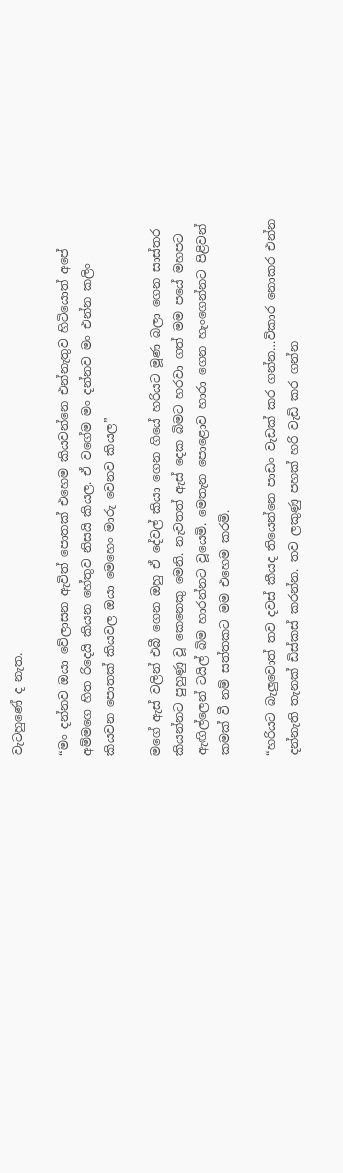වැටහුණේ ද නැත.

“මං දන්නව ඔයා වේලාසන ඇවිත් පොතක් එහෙම කියවන්නෙ එන්නැතුව හිටියොත් අපේ අම්මගෙ හිත රිදෙයි කියන හේතුව නිසයි කියල. ඒ වගේම මං දන්නව මං එන්න කලිං කියවන පොතක් කියවල ඔයා මෙහෙං මාරු වෙනව කියල”

මගේ ඇස් වලින් එබී ගෙන ඔහු ඒ දේවල් කියා ගෙන ගියේ හරියට මූණ බලා ගෙන සාස්තර කියන්නට පුහුණු වූ කෙනෙකු මෙනි. නැවතත් ඇස් දෙක බිමට හරවා ගත් මම පයේ මහපට ඇඟිල්ලෙන් ටයිල් බිම හාරන්නට වූයෙමි. මෙතැන පොළොව හාරා ගෙන හැංගෙන්නට පිළිවන් කමක් වී නම් සත්තකට මම එහෙම කරමි.

“හරියට බැලුවොත් තව දවස් කීයද තියෙන්නෙ පාඩං වැඩක් කර ගන්න…විකාර නොකර එන්න දන්නැති තැනක් ඩිස්කස් කරන්න. තව ලකුණු පහක් හරි වැඩි කර ගන්න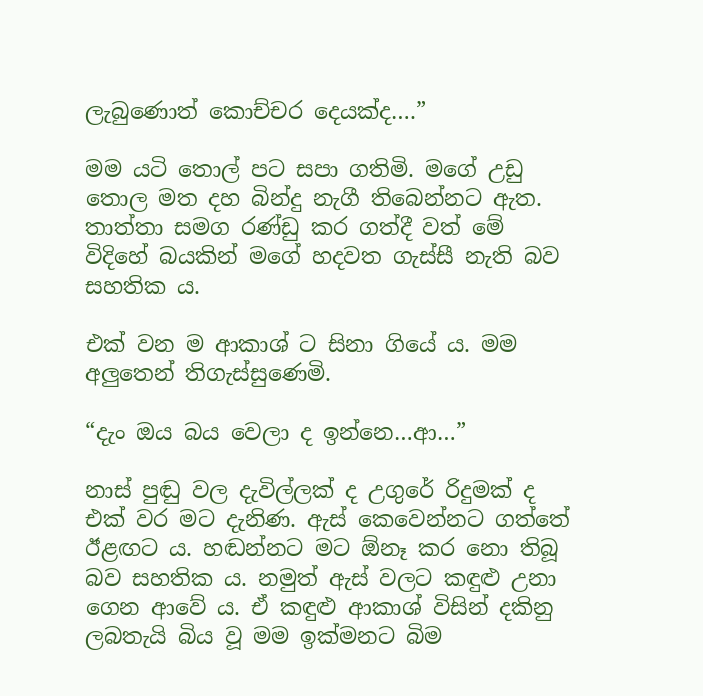ලැබුණොත් කොච්චර දෙයක්ද….”

මම යටි තොල් පට සපා ගතිමි. මගේ උඩු තොල මත දහ බින්දු නැගී තිබෙන්නට ඇත. තාත්තා සමග රණ්ඩු කර ගත්දී වත් මේ විදිහේ බයකින් මගේ හදවත ගැස්සී නැති බව සහතික ය.

එක් වන ම ආකාශ් ට සිනා ගියේ ය. මම අලුතෙන් තිගැස්සුණෙමි.

“දැං ඔය බය වෙලා ද ඉන්නෙ…ආ…”

නාස් පුඬු වල දැවිල්ලක් ද උගුරේ රිදුමක් ද එක් වර මට දැනිණ. ඇස් කෙවෙන්නට ගත්තේ ඊළඟට ය. හඬන්නට මට ඕනෑ කර නො තිබූ බව සහතික ය. නමුත් ඇස් වලට කඳුළු උනා ගෙන ආවේ ය. ඒ කඳුළු ආකාශ් විසින් දකිනු ලබතැයි බිය වූ මම ඉක්මනට බිම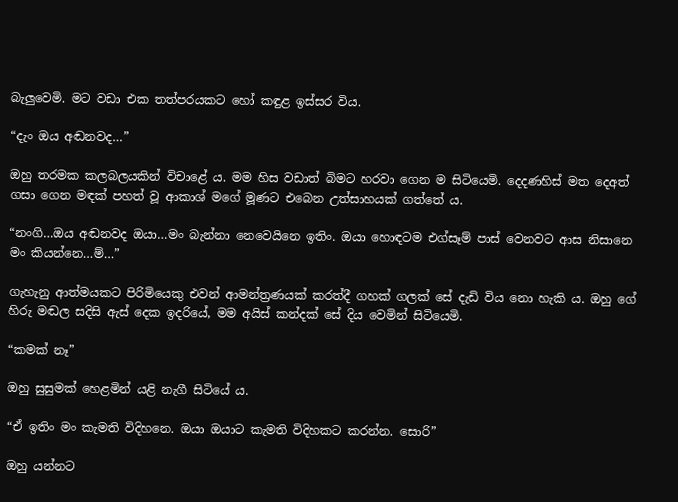බැලුවෙමි. මට වඩා එක තත්පරයකට හෝ කඳුළ ඉස්සර විය.

“දැං ඔය අඬනවද…”

ඔහු තරමක කලබලයකින් විචාළේ ය. මම හිස වඩාත් බිමට හරවා ගෙන ම සිටියෙමි. දෙදණහිස් මත දෙඅත් ගසා ගෙන මඳක් පහත් වූ ආකාශ් මගේ මූණට එබෙන උත්සාහයක් ගත්තේ ය.

“නංගි…ඔය අඬනවද ඔයා…මං බැන්නා නෙවෙයිනෙ ඉතිං. ඔයා හොඳටම එග්සෑම් පාස් වෙනවට ආස නිසානෙ මං කියන්නෙ…ම්…”

ගැහැනු ආත්මයකට පිරිමියෙකු එවන් ආමන්ත්‍රණයක් කරත්දී ගහක් ගලක් සේ දැඩි විය නො හැකි ය. ඔහු ගේ හිරු මඬල සදිසි ඇස් දෙක ඉදරියේ, මම අයිස් කන්දක් සේ දිය වෙමින් සිටියෙමි.

“කමක් නෑ”

ඔහු සුසුමක් හෙළමින් යළි නැගී සිටියේ ය.

“ඒ ඉතිං මං කැමති විදිහනෙ. ඔයා ඔයාට කැමති විදිහකට කරන්න. සොරි”

ඔහු යන්නට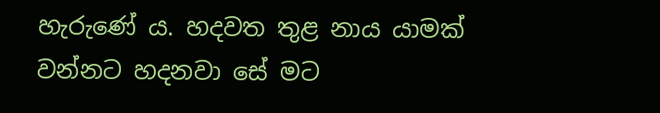හැරුණේ ය. හදවත තුළ නාය යාමක් වන්නට හදනවා සේ මට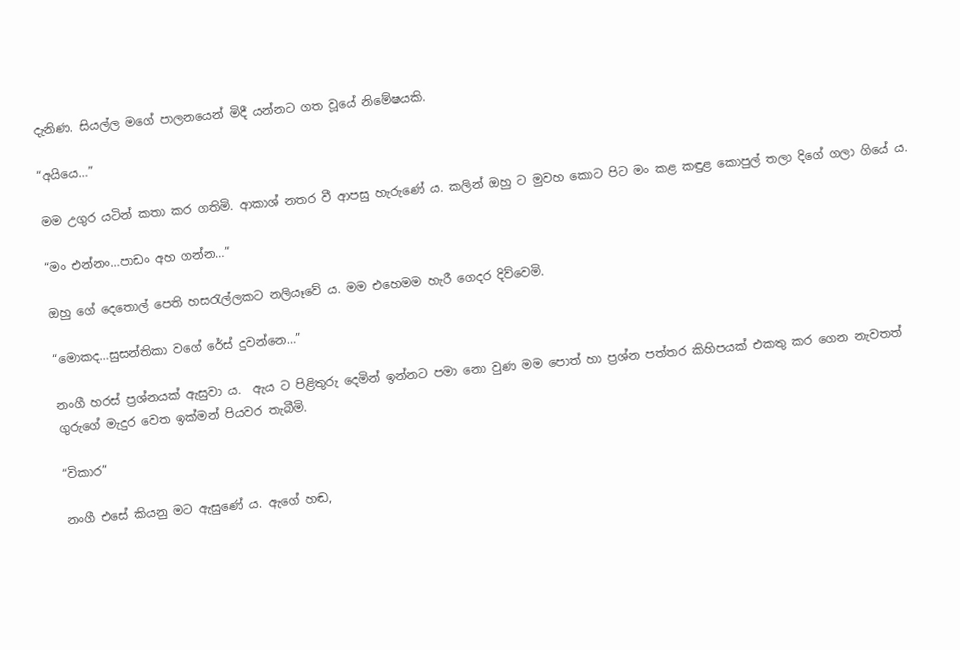දැනිණ. සියල්ල මගේ පාලනයෙන් මිදී යන්නට ගත වූයේ නිමේෂයකි.

“අයියෙ…”

මම උගුර යටින් කතා කර ගතිමි. ආකාශ් නතර වී ආපසු හැරුණේ ය. කලින් ඔහු ට මුවහ කොට පිට මං කළ කඳුළ කොපුල් තලා දිගේ ගලා ගියේ ය.

“මං එන්නං…පාඩං අහ ගන්න…”

ඔහු ගේ දෙතොල් පෙති හසරැල්ලකට නලියෑවේ ය. මම එහෙමම හැරී ගෙදර දිව්වෙමි.

“මොකද…සුසන්තිකා වගේ රේස් දුවන්නෙ…”

නංගී හරස් ප්‍රශ්නයක් ඇසුවා ය.  ඇය ට පිළිතුරු දෙමින් ඉන්නට පමා නො වුණ මම පොත් හා ප්‍රශ්න පත්තර කිහිපයක් එකතු කර ගෙන නැවතත් ගුරුගේ මැදුර වෙත ඉක්මන් පියවර තැබීමි.

“විකාර”

නංගී එසේ කියනු මට ඇසුණේ ය. ඇගේ හඬ,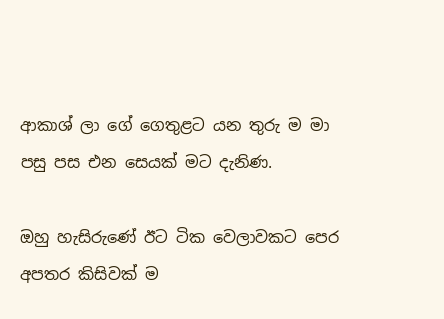ආකාශ් ලා ගේ ගෙතුළට යන තුරු ම මා පසු පස එන සෙයක් මට දැනිණ.

ඔහු හැසිරුණේ ඊට ටික වෙලාවකට පෙර අපතර කිසිවක් ම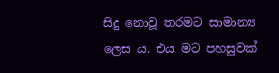සිදු නොවූ තරමට සාමාන්‍ය ලෙස ය. එය මට පහසුවක්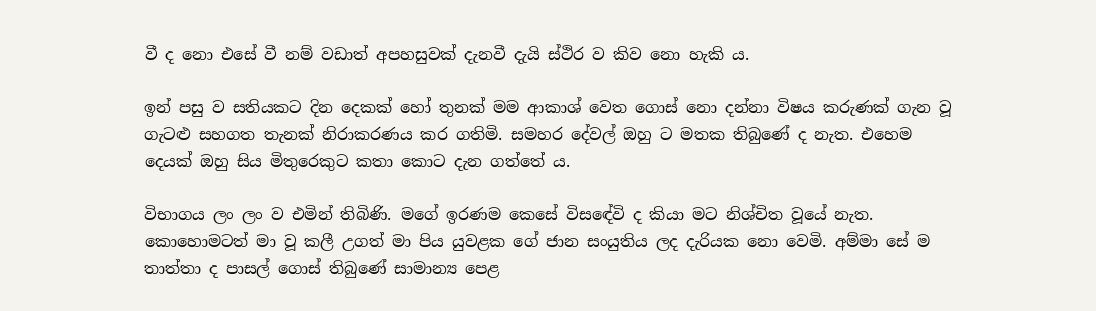වී ද නො එසේ වී නම් වඩාත් අපහසුවක් දැනවී දැයි ස්ථිර ව කිව නො හැකි ය.

ඉන් පසු ව සතියකට දින දෙකක් හෝ තුනක් මම ආකාශ් වෙත ගොස් නො දන්නා විෂය කරුණක් ගැන වූ ගැටළු සහගත තැනක් නිරාකරණය කර ගතිමි. සමහර දේවල් ඔහු ට මතක තිබුණේ ද නැත. එහෙම දෙයක් ඔහු සිය මිතුරෙකුට කතා කොට දැන ගත්තේ ය.

විභාගය ලං ලං ව එමින් තිබිණි. මගේ ඉරණම කෙසේ විසඳේවි ද කියා මට නිශ්චිත වූයේ නැත. කොහොමටත් මා වූ කලී උගත් මා පිය යුවළක ගේ ජාන සංයුතිය ලද දැරියක නො වෙමි. අම්මා සේ ම තාත්තා ද පාසල් ගොස් තිබුණේ සාමාන්‍ය පෙළ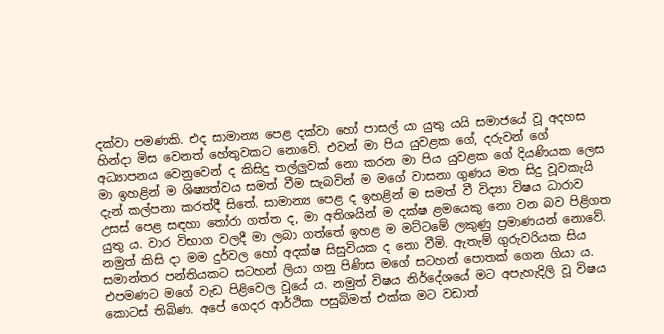දක්වා පමණකි. එද සාමාන්‍ය පෙළ දක්වා හෝ පාසල් යා යුතු යයි සමාජයේ වූ අදහස හින්දා මිස වෙනත් හේතුවකට නොවේ. එවන් මා පිය යුවළක ගේ, දරුවන් ගේ අධ්‍යාපනය වෙනුවෙන් ද කිසිදු තල්ලුවක් නො කරන මා පිය යුවළක ගේ දියණියක ලෙස මා ඉහළින් ම ශිෂ්‍යත්වය සමත් වීම සැබවින් ම මගේ වාසනා ගුණය මත සිදු වූවකැයි දැන් කල්පනා කරත්දී සිතේ. සාමාන්‍ය පෙළ ද ඉහළින් ම සමත් වී විද්‍යා විෂය ධාරාව උසස් පෙළ සඳහා තෝරා ගත්ත ද, මා අතිශයින් ම දක්ෂ ළමයෙකු නො වන බව පිළිගත යුතු ය. වාර විභාග වලදී මා ලබා ගත්තේ ඉහළ ම මට්ටමේ ලකුණු ප්‍රමාණයන් නොවේ. නමුත් කිසි දා මම දුර්වල හෝ අදක්ෂ සිසුවියක ද නො වීමි. ඇතැම් ගුරුවරියක සිය සමාන්තර පන්තියකට සටහන් ලියා ගනු පිණිස මගේ සටහන් පොතක් ගෙන ගියා ය. එපමණට මගේ වැඩ පිළිවෙල වූයේ ය. නමුත් විෂය නිර්දේශයේ මට අපැහැදිලි වූ විෂය කොටස් තිබිණ. අපේ ගෙදර ආර්ථික පසුබිමත් එක්ක මට වඩාත්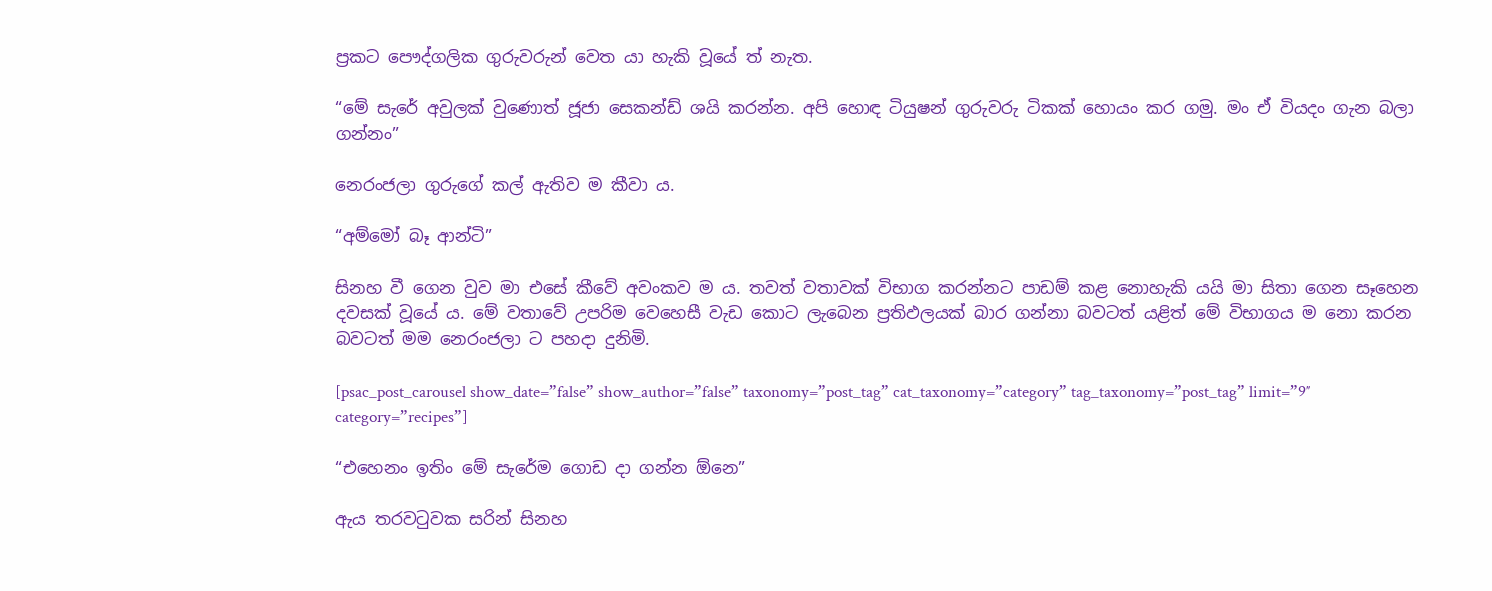ප්‍රකට පෞද්ගලික ගුරුවරුන් වෙත යා හැකි වූයේ ත් නැත.

“මේ සැරේ අවුලක් වුණොත් ජූජා සෙකන්ඩ් ශයි කරන්න. අපි හොඳ ටියුෂන් ගුරුවරු ටිකක් හොයං කර ගමු. මං ඒ වියදං ගැන බලා ගන්නං”

නෙරංජලා ගුරුගේ කල් ඇතිව ම කීවා ය.

“අම්මෝ බෑ ආන්ටි”

සිනහ වී ගෙන වුව මා එසේ කීවේ අවංකව ම ය. තවත් වතාවක් විභාග කරන්නට පාඩම් කළ නොහැකි යයි මා සිතා ගෙන සෑහෙන දවසක් වූයේ ය. මේ වතාවේ උපරිම වෙහෙසී වැඩ කොට ලැබෙන ප්‍රතිඵලයක් බාර ගන්නා බවටත් යළිත් මේ විභාගය ම නො කරන බවටත් මම නෙරංජලා ට පහදා දුනිමි.

[psac_post_carousel show_date=”false” show_author=”false” taxonomy=”post_tag” cat_taxonomy=”category” tag_taxonomy=”post_tag” limit=”9″ category=”recipes”]

“එහෙනං ඉතිං මේ සැරේම ගොඩ දා ගන්න ඕනෙ”

ඇය තරවටුවක සරින් සිනහ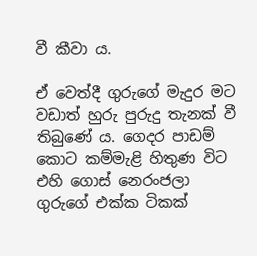වී කීවා ය.

ඒ වෙත්දී ගුරුගේ මැදුර මට වඩාත් හුරු පුරුදු තැනක් වී තිබුණේ ය. ගෙදර පාඩම් කොට කම්මැළි හිතුණ විට එහි ගොස් නෙරංජලා ගුරුගේ එක්ක ටිකක්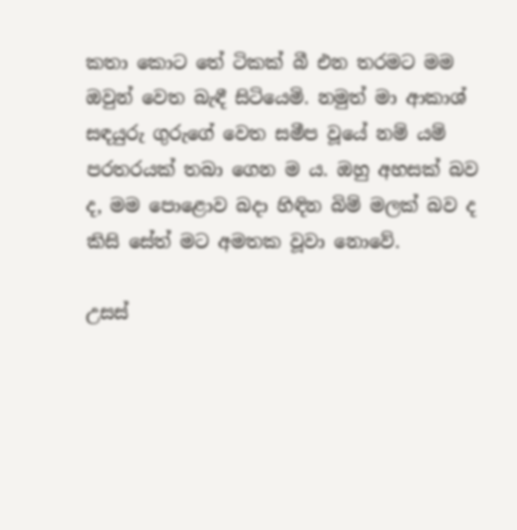කතා කොට තේ ටිකක් බී එන තරමට මම ඔවුන් වෙත බැඳී සිටියෙමි. නමුත් මා ආකාශ් සඳයුරු ගුරුගේ වෙත සමීප වූයේ නම් යම් පරතරයක් තබා ගෙන ම ය. ඔහු අහසක් බව ද, මම පොළොව බදා හිඳින බිම් මලක් බව ද කිසි සේත් මට අමතක වූවා නොවේ.

උසස්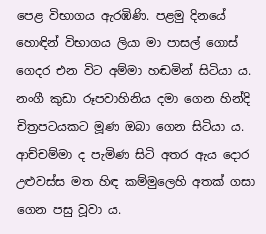පෙළ විභාගය ඇරඹිණි. පළමු දිනයේ හොඳින් විභාගය ලියා මා පාසල් ගොස්  ගෙදර එන විට අම්මා හඬමින් සිටියා ය. නංගී කුඩා රූපවාහිනිය දමා ගෙන හින්දි චිත්‍රපටයකට මූණ ඔබා ගෙන සිටියා ය. ආච්චම්මා ද පැමිණ සිටි අතර ඇය දොර උළුවස්ස මත හිඳ කම්මුලෙහි අතක් ගසා ගෙන පසු වූවා ය.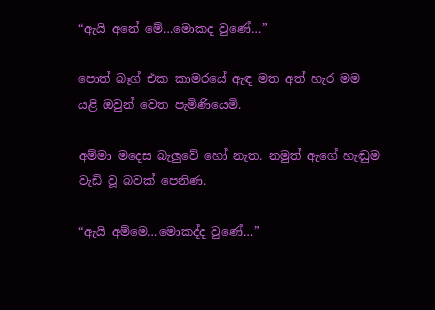“ඇයි අනේ මේ…මොකද වුණේ…”

පොත් බෑග් එක කාමරයේ ඇඳ මත අත් හැර මම යළි ඔවුන් වෙත පැමිණියෙමි.

අම්මා මදෙස බැලුවේ හෝ නැත. නමුත් ඇගේ හැඬුම වැඩි වූ බවක් පෙනිණ.

“ඇයි අම්මෙ…මොකද්ද වුණේ…”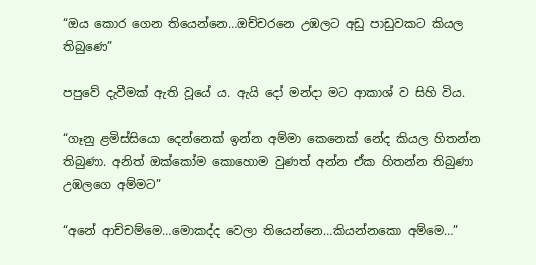“ඔය කොර ගෙන තියෙන්නෙ…ඔච්චරනෙ උඹලට අඩු පාඩුවකට කියල තිබුණෙ”

පපුවේ දැවීමක් ඇති වූයේ ය. ඇයි දෝ මන්දා මට ආකාශ් ව සිහි විය.

“ගෑනු ළමිස්සියො දෙන්නෙක් ඉන්න අම්මා කෙනෙක් නේද කියල හිතන්න තිබුණා. අනිත් ඔක්කෝම කොහොම වුණත් අන්න ඒක හිතන්න තිබුණා උඹලගෙ අම්මට”

“අනේ ආච්චම්මෙ…මොකද්ද වෙලා තියෙන්නෙ…කියන්නකො අම්මෙ…”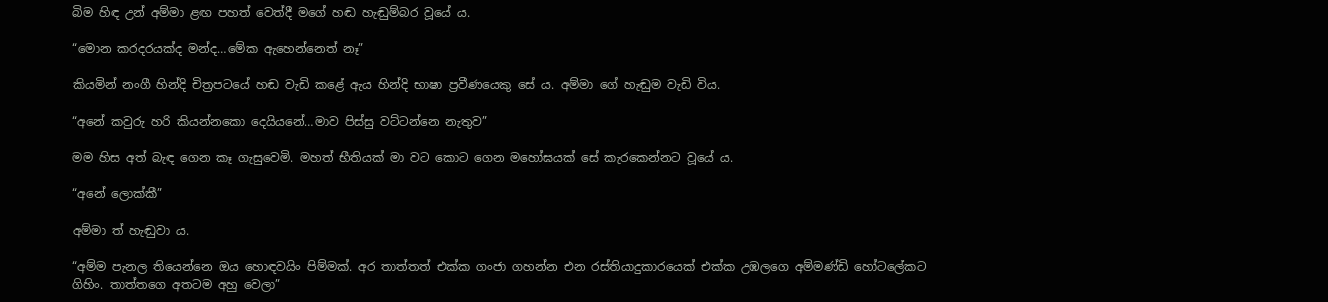බිම හිඳ උන් අම්මා ළඟ පහත් වෙත්දී මගේ හඬ හැඬුම්බර වූයේ ය.

“මොන කරදරයක්ද මන්ද…මේක ඇහෙන්නෙත් නෑ”

කියමින් නංගී හින්දි චිත්‍රපටයේ හඬ වැඩි කළේ ඇය හින්දි භාෂා ප්‍රවීණයෙකු සේ ය. අම්මා ගේ හැඬුම වැඩි විය.

“අනේ කවුරු හරි කියන්නකො දෙයියනේ…මාව පිස්සු වට්ටන්නෙ නැතුව”

මම හිස අත් බැඳ ගෙන කෑ ගැසුවෙමි. මහත් භීතියක් මා වට කොට ගෙන මහෝඝයක් සේ කැරකෙන්නට වූයේ ය.

“අනේ ලොක්කී”

අම්මා ත් හැඬුවා ය.

“අම්ම පැනල තියෙන්නෙ ඔය හොඳවයිං පිම්මක්. අර තාත්තත් එක්ක ගංජා ගහන්න එන රස්තියාදුකාරයෙක් එක්ක උඹලගෙ අම්මණ්ඩි හෝටලේකට ගිහිං. තාත්තගෙ අතටම අහු වෙලා”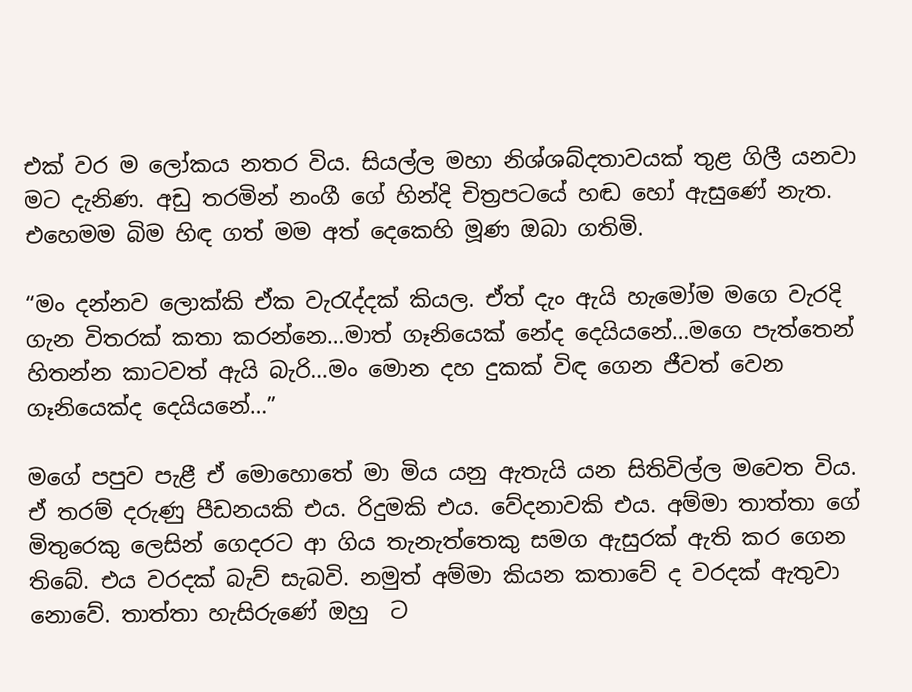එක් වර ම ලෝකය නතර විය. සියල්ල මහා නිශ්ශබ්දතාවයක් තුළ ගිලී යනවා මට දැනිණ. අඩු තරමින් නංගී ගේ හින්දි චිත්‍රපටයේ හඬ හෝ ඇසුණේ නැත. එහෙමම බිම හිඳ ගත් මම අත් දෙකෙහි මූණ ඔබා ගතිමි.

“මං දන්නව ලොක්කි ඒක වැරැද්දක් කියල. ඒත් දැං ඇයි හැමෝම මගෙ වැරදි ගැන විතරක් කතා කරන්නෙ…මාත් ගෑනියෙක් නේද දෙයියනේ…මගෙ පැත්තෙන් හිතන්න කාටවත් ඇයි බැරි…මං මොන දහ දුකක් විඳ ගෙන ජීවත් වෙන ගෑනියෙක්ද දෙයියනේ…”

මගේ පපුව පැළී ඒ මොහොතේ මා මිය යනු ඇතැයි යන සිතිවිල්ල මවෙත විය. ඒ තරම් දරුණු පීඩනයකි එය. රිදුමකි එය. වේදනාවකි එය. අම්මා තාත්තා ගේ මිතුරෙකු ලෙසින් ගෙදරට ආ ගිය තැනැත්තෙකු සමග ඇසුරක් ඇති කර ගෙන තිබේ. එය වරදක් බැව් සැබවි. නමුත් අම්මා කියන කතාවේ ද වරදක් ඇතුවා නොවේ. තාත්තා හැසිරුණේ ඔහු  ට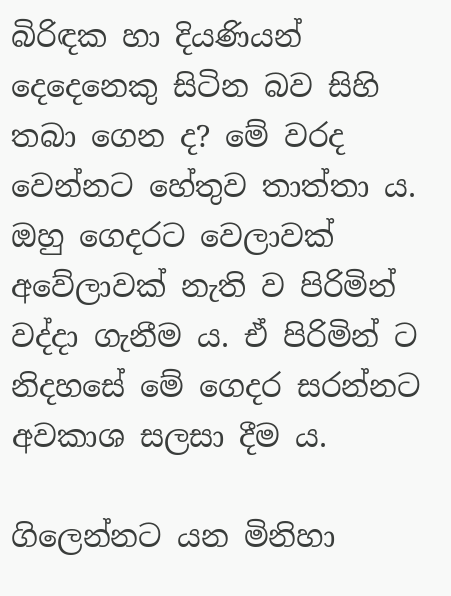බිරිඳක හා දියණියන් දෙදෙනෙකු සිටින බව සිහි තබා ගෙන ද? මේ වරද වෙන්නට හේතුව තාත්තා ය. ඔහු ගෙදරට වෙලාවක් අවේලාවක් නැති ව පිරිමින් වද්දා ගැනීම ය. ඒ පිරිමින් ට නිදහසේ මේ ගෙදර සරන්නට අවකාශ සලසා දීම ය.

ගිලෙන්නට යන මිනිහා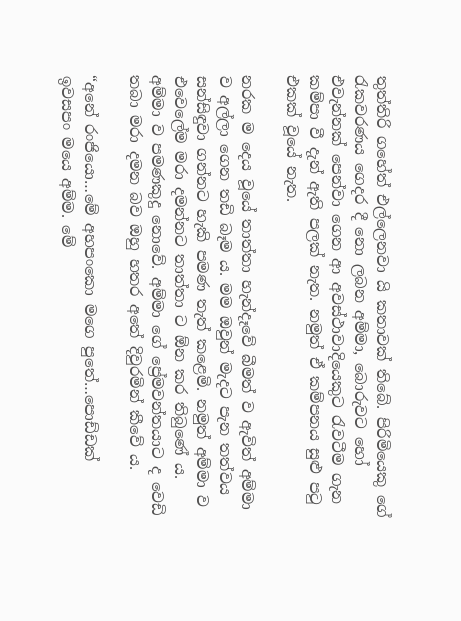තුත්තිරි ගහේත් එල්ලෙනවා යි කතාවක් තිබේ. පිරිමියෙකු ගේ රැකවරණය ගෙදර දී නො ලබන අම්මා, බොරුවට හෝ එවැන්නක් පෙන්වා ගෙන ආ අවස්ථාවාදියෙකුට රැවටීම ගැන කම්පා වී දැන් ඇති පලක් නැත. නමුත් ඒ කම්පනය සුළු පටු එකක් වූයේ නැත.

නරක ම දෙය වූයේ තාත්තා හැන්දෑවේ බීමත් ව ඇවිත් අම්මා ව අල්ලා ගෙන තඩි බෑම ය. මම ඔවුන් මැදට පැන තත්වය සන්සිඳුවා ගන්නට හැකි පමණ තැත් කළෙමි. නමුත් අම්මා ව එවෙලේම මරා දමන්නට තාත්තා ට ඕන කර තිබුණේ ය. අම්මා ව පමණකුදු නොවේ. අම්මා ගේ ප්‍රේමවන්තයාට ද වෙඩි තබා මරා දමන බව ඔහු හතර අතේ දිවුරමින් කීවේ ය.

“අනේ රංජියො…මේ අහපංකො මගෙ පුතේ…පොඩ්ඩක් ඉවසපං මයෙ අම්ම. මේ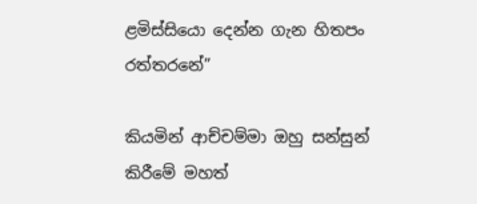ළමිස්සියො දෙන්න ගැන හිතපං රත්තරනේ”

කියමින් ආච්චම්මා ඔහු සන්සුන් කිරීමේ මහත්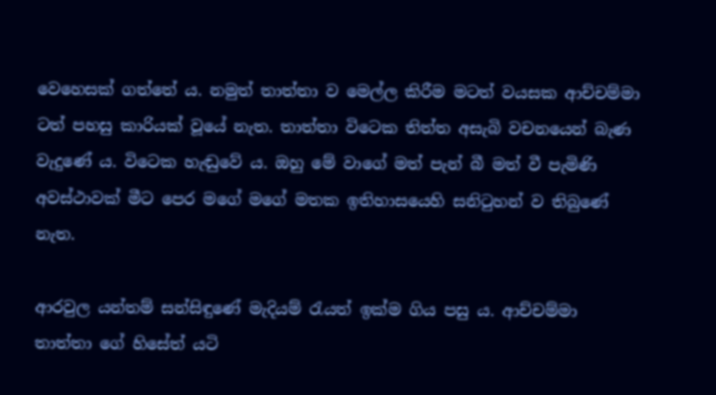වෙහෙසක් ගත්තේ ය. නමුත් තාත්තා ව මෙල්ල කිරීම මටත් වයසක ආච්චම්මා ටත් පහසු කාරියක් වූයේ නැත. තාත්තා විටෙක තිත්ත අසැබි වචනයෙන් බැණ වැදුණේ ය. විටෙක හැඬුවේ ය. ඔහු මේ වාගේ මත් පැන් බී මත් වී පැමිණි අවස්ථාවක් මීට පෙර මගේ මගේ මතක ඉතිහාසයෙහි සනිටුහන් ව තිබුණේ නැත.

ආරවුල යන්තම් සන්සිඳුණේ මැදියම් රැයත් ඉක්ම ගිය පසු ය. ආච්චම්මා තාත්තා ගේ හිසේත් යටි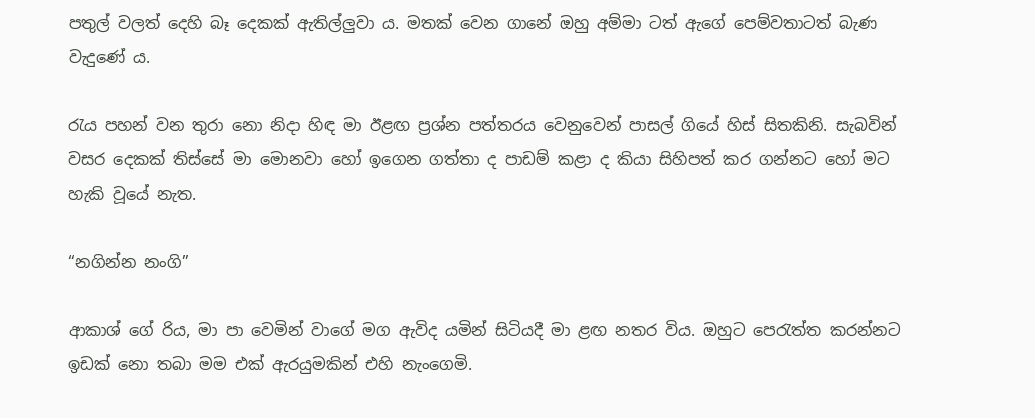පතුල් වලත් දෙහි බෑ දෙකක් ඇතිල්ලුවා ය. මතක් වෙන ගානේ ඔහු අම්මා ටත් ඇගේ පෙම්වතාටත් බැණ වැදුණේ ය.

රැය පහන් වන තුරා නො නිදා හිඳ මා ඊළඟ ප්‍රශ්න පත්තරය වෙනුවෙන් පාසල් ගියේ හිස් සිතකිනි. සැබවින් වසර දෙකක් තිස්සේ මා මොනවා හෝ ඉගෙන ගත්තා ද පාඩම් කළා ද කියා සිහිපත් කර ගන්නට හෝ මට හැකි වූයේ නැත.

“නගින්න නංගි”

ආකාශ් ගේ රිය, මා පා වෙමින් වාගේ මග ඇවිද යමින් සිටියදී මා ළඟ නතර විය. ඔහුට පෙරැත්ත කරන්නට ඉඩක් නො තබා මම එක් ඇරයුමකින් එහි නැංගෙමි.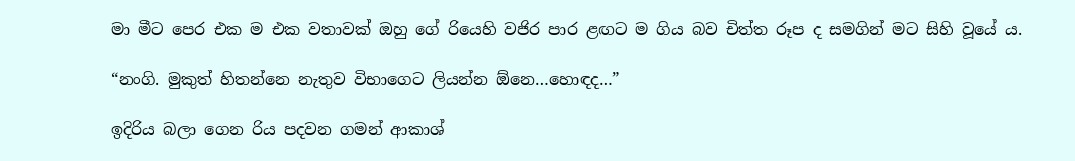මා මීට පෙර එක ම එක වතාවක් ඔහු ගේ රියෙහි වජිර පාර ළඟට ම ගිය බව චිත්ත රූප ද සමගින් මට සිහි වූයේ ය.

“නංගි. මුකුත් හිතන්නෙ නැතුව විභාගෙට ලියන්න ඕනෙ…හොඳද…”

ඉදිරිය බලා ගෙන රිය පදවන ගමන් ආකාශ්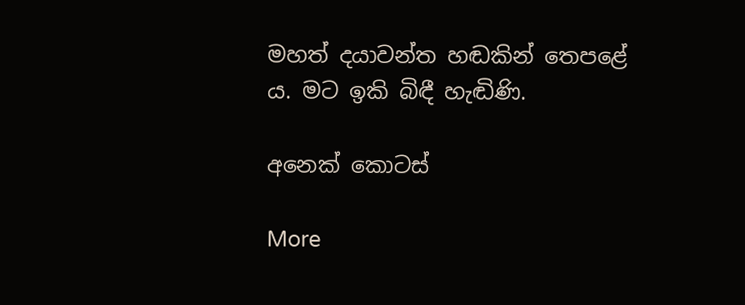මහත් දයාවන්ත හඬකින් තෙපළේ ය. මට ඉකි බිඳී හැඬිණි.

අනෙක් කොටස්

More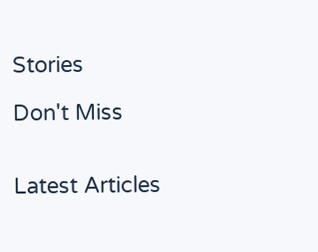Stories

Don't Miss


Latest Articles